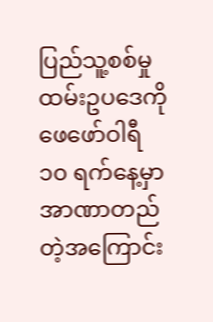ပြည်သူ့စစ်မှုထမ်းဥပဒေကို ဖေဖော်ဝါရီ ၁၀ ရက်နေ့မှာ အာဏာတည်တဲ့အကြောင်း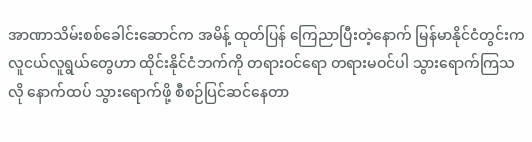အာဏာသိမ်းစစ်ခေါင်းဆောင်က အမိန့် ထုတ်ပြန် ကြေညာပြီးတဲ့နောက် မြန်မာနိုင်ငံတွင်းက လူငယ်လူရွယ်တွေဟာ ထိုင်းနိုင်ငံဘက်ကို တရားဝင်ရော တရားမဝင်ပါ သွားရောက်ကြသလို နောက်ထပ် သွားရောက်ဖို့ စီစဉ်ပြင်ဆင်နေတာ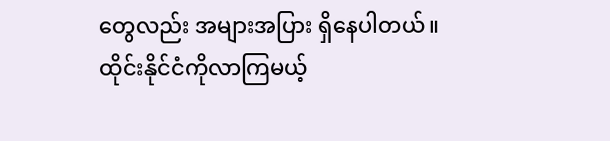တွေလည်း အများအပြား ရှိနေပါတယ်။
ထိုင်းနိုင်ငံကိုလာကြမယ့်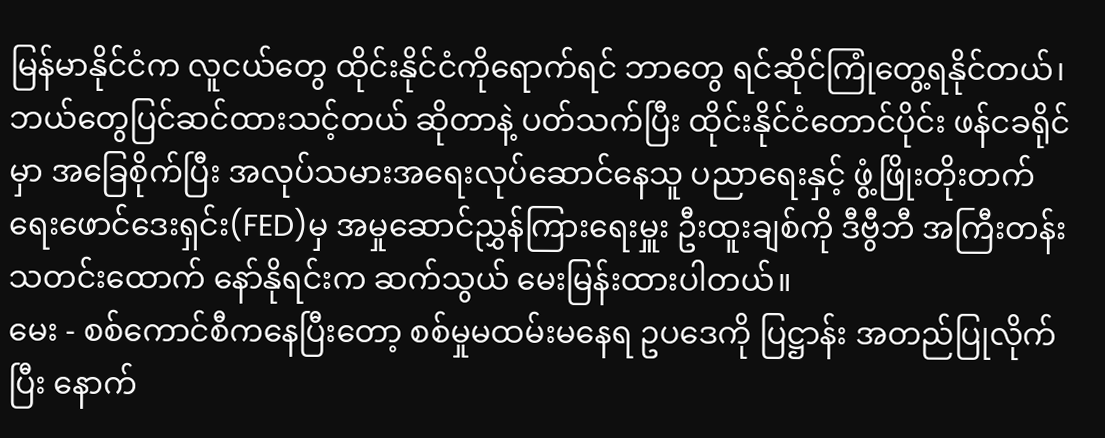မြန်မာနိုင်ငံက လူငယ်တွေ ထိုင်းနိုင်ငံကိုရောက်ရင် ဘာတွေ ရင်ဆိုင်ကြုံတွေ့ရနိုင်တယ်၊ ဘယ်တွေပြင်ဆင်ထားသင့်တယ် ဆိုတာနဲ့ ပတ်သက်ပြီး ထိုင်းနိုင်ငံတောင်ပိုင်း ဖန်ငခရိုင်မှာ အခြေစိုက်ပြီး အလုပ်သမားအရေးလုပ်ဆောင်နေသူ ပညာရေးနှင့် ဖွံ့ဖြိုးတိုးတက်ရေးဖောင်ဒေးရှင်း(FED)မှ အမှုဆောင်ညွှန်ကြားရေးမှူး ဦးထူးချစ်ကို ဒီဗွီဘီ အကြီးတန်းသတင်းထောက် နော်နိုရင်းက ဆက်သွယ် မေးမြန်းထားပါတယ်။
မေး - စစ်ကောင်စီကနေပြီးတော့ စစ်မှုမထမ်းမနေရ ဥပဒေကို ပြဋ္ဌာန်း အတည်ပြုလိုက်ပြီး နောက်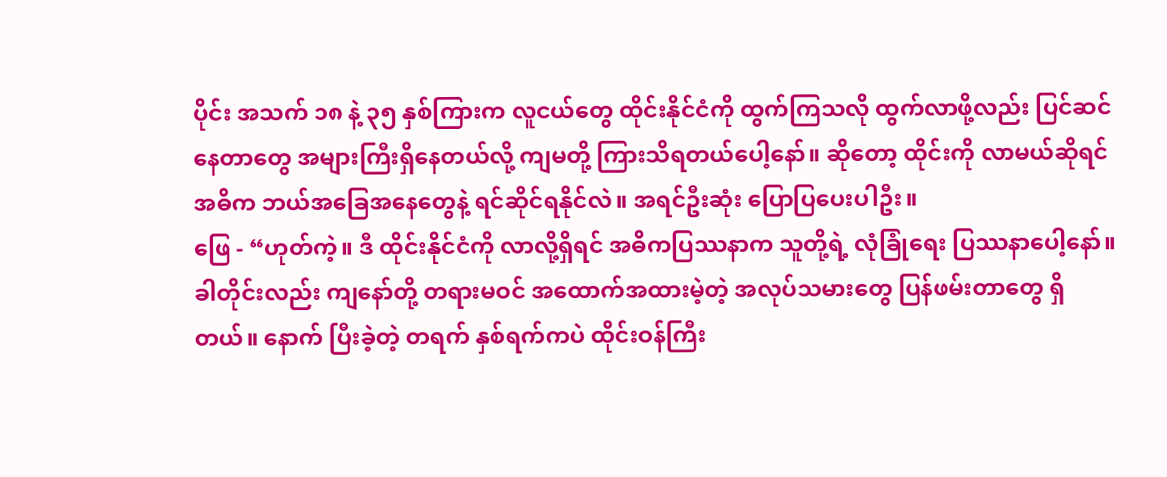ပိုင်း အသက် ၁၈ နဲ့ ၃၅ နှစ်ကြားက လူငယ်တွေ ထိုင်းနိုင်ငံကို ထွက်ကြသလို ထွက်လာဖို့လည်း ပြင်ဆင်နေတာတွေ အများကြီးရှိနေတယ်လို့ ကျမတို့ ကြားသိရတယ်ပေါ့နော်။ ဆိုတော့ ထိုင်းကို လာမယ်ဆိုရင် အဓိက ဘယ်အခြေအနေတွေနဲ့ ရင်ဆိုင်ရနိုင်လဲ။ အရင်ဦးဆုံး ပြောပြပေးပါဦး။
ဖြေ - “ဟုတ်ကဲ့။ ဒီ ထိုင်းနိုင်ငံကို လာလို့ရှိရင် အဓိကပြဿနာက သူတို့ရဲ့ လုံခြုံရေး ပြဿနာပေါ့နော်။ ခါတိုင်းလည်း ကျနော်တို့ တရားမဝင် အထောက်အထားမဲ့တဲ့ အလုပ်သမားတွေ ပြန်ဖမ်းတာတွေ ရှိတယ်။ နောက် ပြီးခဲ့တဲ့ တရက် နှစ်ရက်ကပဲ ထိုင်းဝန်ကြီး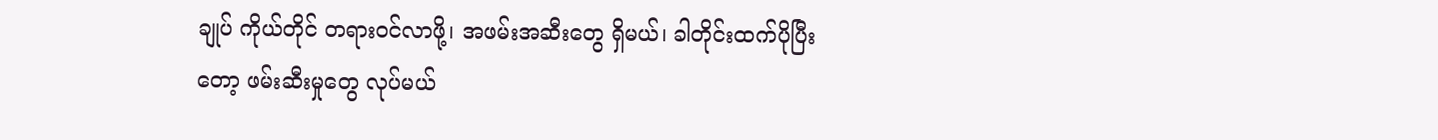ချုပ် ကိုယ်တိုင် တရားဝင်လာဖို့၊ အဖမ်းအဆီးတွေ ရှိမယ်၊ ခါတိုင်းထက်ပိုပြီးတော့ ဖမ်းဆီးမှုတွေ လုပ်မယ်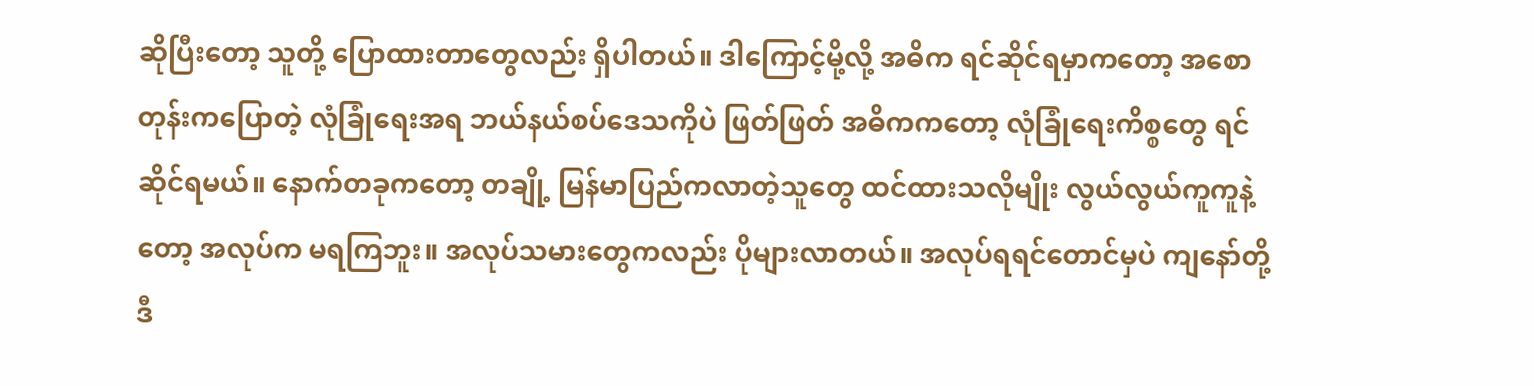ဆိုပြီးတော့ သူတို့ ပြောထားတာတွေလည်း ရှိပါတယ်။ ဒါကြောင့်မို့လို့ အဓိက ရင်ဆိုင်ရမှာကတော့ အစောတုန်းကပြောတဲ့ လုံခြုံရေးအရ ဘယ်နယ်စပ်ဒေသကိုပဲ ဖြတ်ဖြတ် အဓိကကတော့ လုံခြုံရေးကိစ္စတွေ ရင်ဆိုင်ရမယ်။ နောက်တခုကတော့ တချို့ မြန်မာပြည်ကလာတဲ့သူတွေ ထင်ထားသလိုမျိုး လွယ်လွယ်ကူကူနဲ့တော့ အလုပ်က မရကြဘူး။ အလုပ်သမားတွေကလည်း ပိုများလာတယ်။ အလုပ်ရရင်တောင်မှပဲ ကျနော်တို့ ဒီ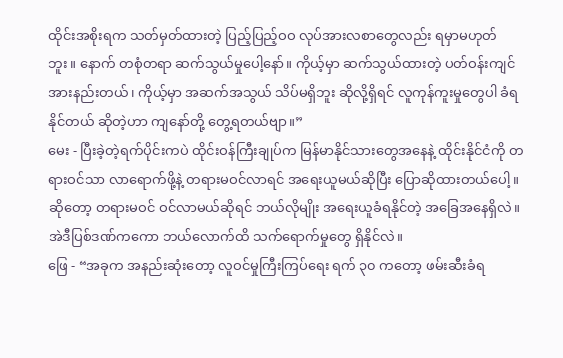ထိုင်းအစိုးရက သတ်မှတ်ထားတဲ့ ပြည့်ပြည့်ဝဝ လုပ်အားလစာတွေလည်း ရမှာမဟုတ်ဘူး။ နောက် တစုံတရာ ဆက်သွယ်မှုပေါ့နော်။ ကိုယ့်မှာ ဆက်သွယ်ထားတဲ့ ပတ်ဝန်းကျင် အားနည်းတယ်၊ ကိုယ့်မှာ အဆက်အသွယ် သိပ်မရှိဘူး ဆိုလို့ရှိရင် လူကုန်ကူးမှုတွေပါ ခံရနိုင်တယ် ဆိုတဲ့ဟာ ကျနော်တို့ တွေ့ရတယ်ဗျာ။”
မေး - ပြီးခဲ့တဲ့ရက်ပိုင်းကပဲ ထိုင်းဝန်ကြီးချုပ်က မြန်မာနိုင်သားတွေအနေနဲ့ ထိုင်းနိုင်ငံကို တရားဝင်သာ လာရောက်ဖို့နဲ့ တရားမဝင်လာရင် အရေးယူမယ်ဆိုပြီး ပြောဆိုထားတယ်ပေါ့။ ဆိုတော့ တရားမဝင် ဝင်လာမယ်ဆိုရင် ဘယ်လိုမျိုး အရေးယူခံရနိုင်တဲ့ အခြေအနေရှိလဲ။ အဲဒီပြစ်ဒဏ်ကကော ဘယ်လောက်ထိ သက်ရောက်မှုတွေ ရှိနိုင်လဲ။
ဖြေ - “အခုက အနည်းဆုံးတော့ လူဝင်မှုကြီးကြပ်ရေး ရက် ၃၀ ကတော့ ဖမ်းဆီးခံရ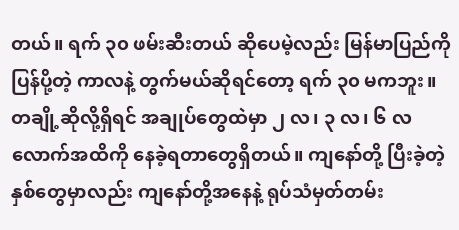တယ်။ ရက် ၃၀ ဖမ်းဆီးတယ် ဆိုပေမဲ့လည်း မြန်မာပြည်ကိုပြန်ပို့တဲ့ ကာလနဲ့ တွက်မယ်ဆိုရင်တော့ ရက် ၃၀ မကဘူး။ တချို့ဆိုလို့ရှိရင် အချုပ်တွေထဲမှာ ၂ လ၊ ၃ လ၊ ၆ လလောက်အထိကို နေခဲ့ရတာတွေရှိတယ်။ ကျနော်တို့ ပြီးခဲ့တဲ့နှစ်တွေမှာလည်း ကျနော်တို့အနေနဲ့ ရုပ်သံမှတ်တမ်း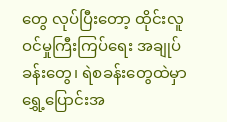တွေ လုပ်ပြီးတော့ ထိုင်းလူဝင်မှုကြီးကြပ်ရေး အချုပ်ခန်းတွေ၊ ရဲစခန်းတွေထဲမှာ ရွှေ့ပြောင်းအ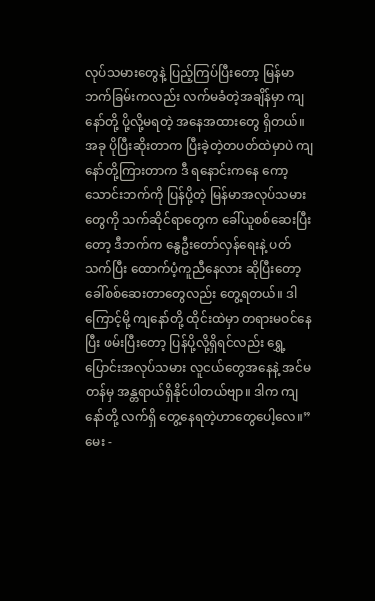လုပ်သမားတွေနဲ့ ပြည့်ကြပ်ပြီးတော့ မြန်မာဘက်ခြမ်းကလည်း လက်မခံတဲ့အချိန်မှာ ကျနော်တို့ ပို့လို့မရတဲ့ အနေအထားတွေ ရှိတယ်။ အခု ပိုပြီးဆိုးတာက ပြီးခဲ့တဲ့တပတ်ထဲမှာပဲ ကျနော်တို့ကြားတာက ဒီ ရနောင်းကနေ ကော့သောင်းဘက်ကို ပြန်ပို့တဲ့ မြန်မာအလုပ်သမားတွေကို သက်ဆိုင်ရာတွေက ခေါ်ယူစစ်ဆေးပြီးတော့ ဒီဘက်က နွေဦးတော်လှန်ရေးနဲ့ ပတ်သက်ပြီး ထောက်ပံ့ကူညီနေလား ဆိုပြီးတော့ ခေါ်စစ်ဆေးတာတွေလည်း တွေ့ရတယ်။ ဒါကြောင့်မို့ ကျနော်တို့ ထိုင်းထဲမှာ တရားမဝင်နေပြီး ဖမ်းပြီးတော့ ပြန်ပို့လို့ရှိရင်လည်း ရွှေ့ပြောင်းအလုပ်သမား လူငယ်တွေအနေနဲ့ အင်မတန်မှ အန္တရာယ်ရှိနိုင်ပါတယ်ဗျာ။ ဒါက ကျနော်တို့ လက်ရှိ တွေ့နေရတဲ့ဟာတွေပေါ့လေ။”
မေး -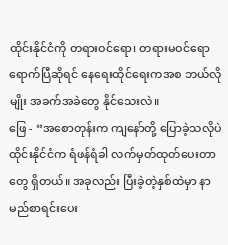ထိုင်းနိုင်ငံကို တရားဝင်ရော၊ တရားမဝင်ရော ရောက်ပြီဆိုရင် နေရေးထိုင်ရေးကအစ ဘယ်လိုမျိုး အခက်အခဲတွေ နိုင်သေးလဲ။
ဖြေ - “အစောတုန်းက ကျနော်တို့ ပြောခဲ့သလိုပဲ ထိုင်းနိုင်ငံက ရံဖန်ရံခါ လက်မှတ်ထုတ်ပေးတာတွေ ရှိတယ်။ အခုလည်း ပြီးခဲ့တဲ့နှစ်ထဲမှာ နာမည်စာရင်းပေး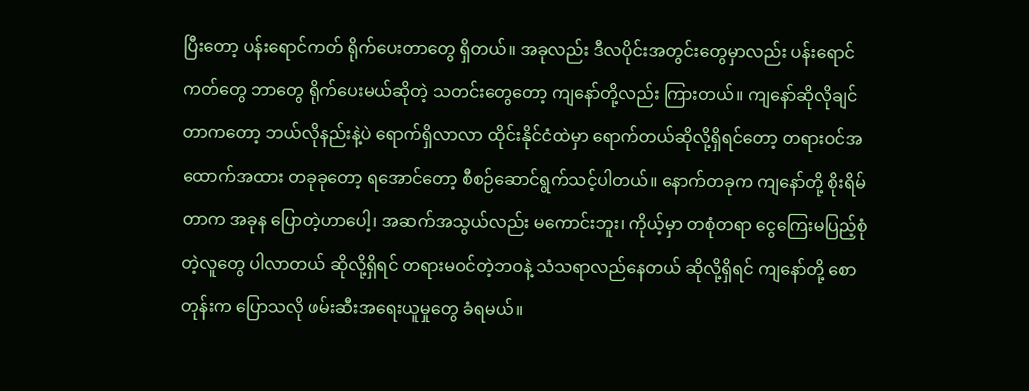ပြီးတော့ ပန်းရောင်ကတ် ရိုက်ပေးတာတွေ ရှိတယ်။ အခုလည်း ဒီလပိုင်းအတွင်းတွေမှာလည်း ပန်းရောင်ကတ်တွေ ဘာတွေ ရိုက်ပေးမယ်ဆိုတဲ့ သတင်းတွေတော့ ကျနော်တို့လည်း ကြားတယ်။ ကျနော်ဆိုလိုချင်တာကတော့ ဘယ်လိုနည်းနဲ့ပဲ ရောက်ရှိလာလာ ထိုင်းနိုင်ငံထဲမှာ ရောက်တယ်ဆိုလို့ရှိရင်တော့ တရားဝင်အထောက်အထား တခုခုတော့ ရအောင်တော့ စီစဉ်ဆောင်ရွက်သင့်ပါတယ်။ နောက်တခုက ကျနော်တို့ စိုးရိမ်တာက အခုန ပြောတဲ့ဟာပေါ့၊ အဆက်အသွယ်လည်း မကောင်းဘူး၊ ကိုယ့်မှာ တစုံတရာ ငွေကြေးမပြည့်စုံတဲ့လူတွေ ပါလာတယ် ဆိုလို့ရှိရင် တရားမဝင်တဲ့ဘဝနဲ့ သံသရာလည်နေတယ် ဆိုလို့ရှိရင် ကျနော်တို့ စောတုန်းက ပြောသလို ဖမ်းဆီးအရေးယူမှုတွေ ခံရမယ်။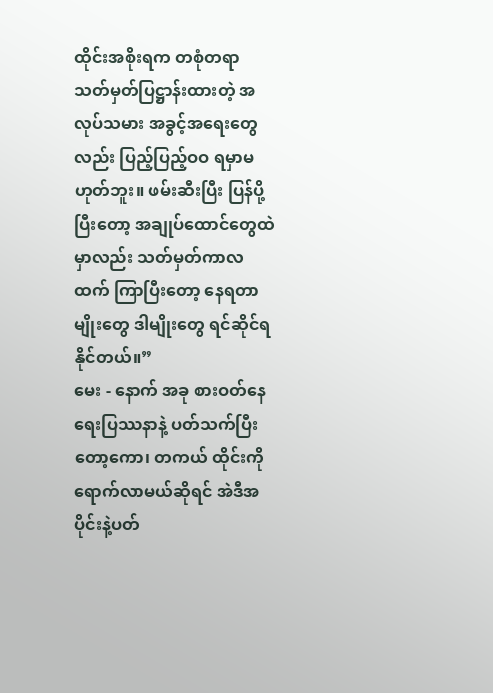ထိုင်းအစိုးရက တစုံတရာ သတ်မှတ်ပြဋ္ဌာန်းထားတဲ့ အလုပ်သမား အခွင့်အရေးတွေလည်း ပြည့်ပြည့်ဝဝ ရမှာမဟုတ်ဘူး။ ဖမ်းဆီးပြီး ပြန်ပို့ပြီးတော့ အချုပ်ထောင်တွေထဲမှာလည်း သတ်မှတ်ကာလထက် ကြာပြီးတော့ နေရတာမျိုးတွေ ဒါမျိုးတွေ ရင်ဆိုင်ရနိုင်တယ်။”
မေး - နောက် အခု စားဝတ်နေရေးပြဿနာနဲ့ ပတ်သက်ပြီးတော့ကော၊ တကယ် ထိုင်းကို ရောက်လာမယ်ဆိုရင် အဲဒီအပိုင်းနဲ့ပတ်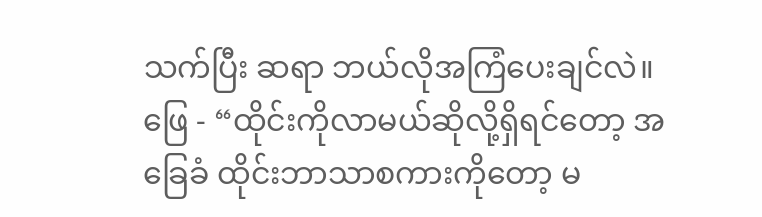သက်ပြီး ဆရာ ဘယ်လိုအကြံပေးချင်လဲ။
ဖြေ - “ထိုင်းကိုလာမယ်ဆိုလို့ရှိရင်တော့ အခြေခံ ထိုင်းဘာသာစကားကိုတော့ မ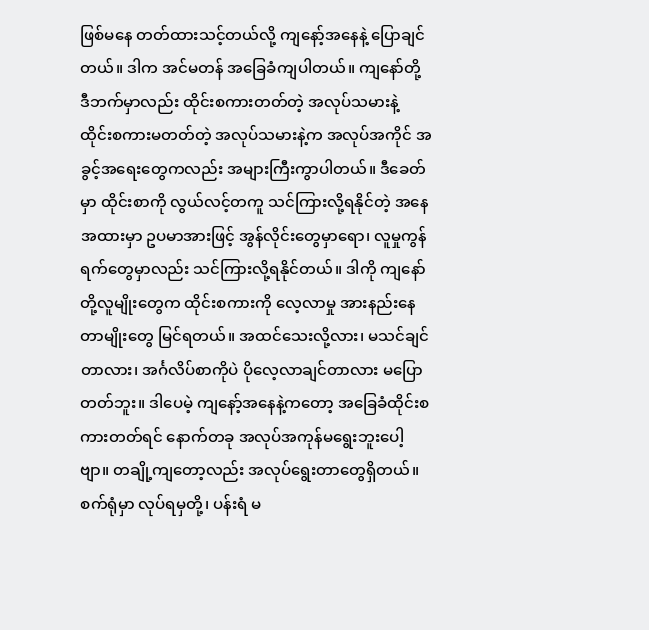ဖြစ်မနေ တတ်ထားသင့်တယ်လို့ ကျနော့်အနေနဲ့ ပြောချင်တယ်။ ဒါက အင်မတန် အခြေခံကျပါတယ်။ ကျနော်တို့ ဒီဘက်မှာလည်း ထိုင်းစကားတတ်တဲ့ အလုပ်သမားနဲ့ ထိုင်းစကားမတတ်တဲ့ အလုပ်သမားနဲ့က အလုပ်အကိုင် အခွင့်အရေးတွေကလည်း အများကြီးကွာပါတယ်။ ဒီခေတ်မှာ ထိုင်းစာကို လွယ်လင့်တကူ သင်ကြားလို့ရနိုင်တဲ့ အနေအထားမှာ ဥပမာအားဖြင့် အွန်လိုင်းတွေမှာရော၊ လူမှုကွန်ရက်တွေမှာလည်း သင်ကြားလို့ရနိုင်တယ်။ ဒါကို ကျနော်တို့လူမျိုးတွေက ထိုင်းစကားကို လေ့လာမှု အားနည်းနေတာမျိုးတွေ မြင်ရတယ်။ အထင်သေးလို့လား၊ မသင်ချင်တာလား၊ အင်္ဂလိပ်စာကိုပဲ ပိုလေ့လာချင်တာလား မပြောတတ်ဘူး။ ဒါပေမဲ့ ကျနော့်အနေနဲ့ကတော့ အခြေခံထိုင်းစကားတတ်ရင် နောက်တခု အလုပ်အကုန်မရွေးဘူးပေါ့ဗျာ။ တချို့ကျတော့လည်း အလုပ်ရွေးတာတွေရှိတယ်။ စက်ရုံမှာ လုပ်ရမှတို့၊ ပန်းရံ မ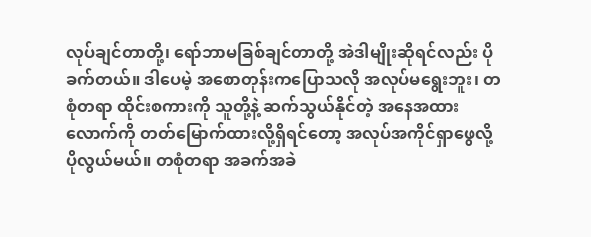လုပ်ချင်တာတို့၊ ရော်ဘာမခြစ်ချင်တာတို့ အဲဒါမျိုးဆိုရင်လည်း ပိုခက်တယ်။ ဒါပေမဲ့ အစောတုန်းကပြောသလို အလုပ်မရွေးဘူး၊ တစုံတရာ ထိုင်းစကားကို သူတို့နဲ့ ဆက်သွယ်နိုင်တဲ့ အနေအထားလောက်ကို တတ်မြောက်ထားလို့ရှိရင်တော့ အလုပ်အကိုင်ရှာဖွေလို့ ပိုလွယ်မယ်။ တစုံတရာ အခက်အခဲ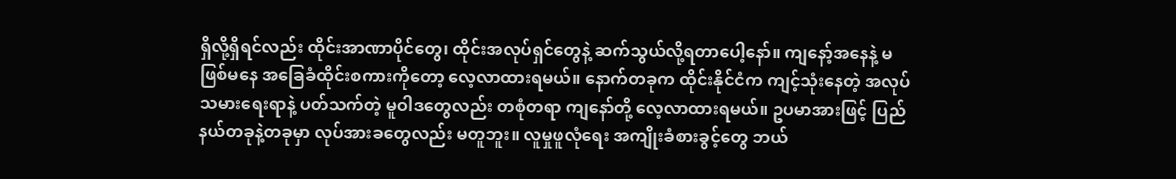ရှိလို့ရှိရင်လည်း ထိုင်းအာဏာပိုင်တွေ၊ ထိုင်းအလုပ်ရှင်တွေနဲ့ ဆက်သွယ်လို့ရတာပေါ့နော်။ ကျနော့်အနေနဲ့ မဖြစ်မနေ အခြေခံထိုင်းစကားကိုတော့ လေ့လာထားရမယ်။ နောက်တခုက ထိုင်းနိုင်ငံက ကျင့်သုံးနေတဲ့ အလုပ်သမားရေးရာနဲ့ ပတ်သက်တဲ့ မူဝါဒတွေလည်း တစုံတရာ ကျနော်တို့ လေ့လာထားရမယ်။ ဥပမာအားဖြင့် ပြည်နယ်တခုနဲ့တခုမှာ လုပ်အားခတွေလည်း မတူဘူး။ လူမှုဖူလုံရေး အကျိုးခံစားခွင့်တွေ ဘယ်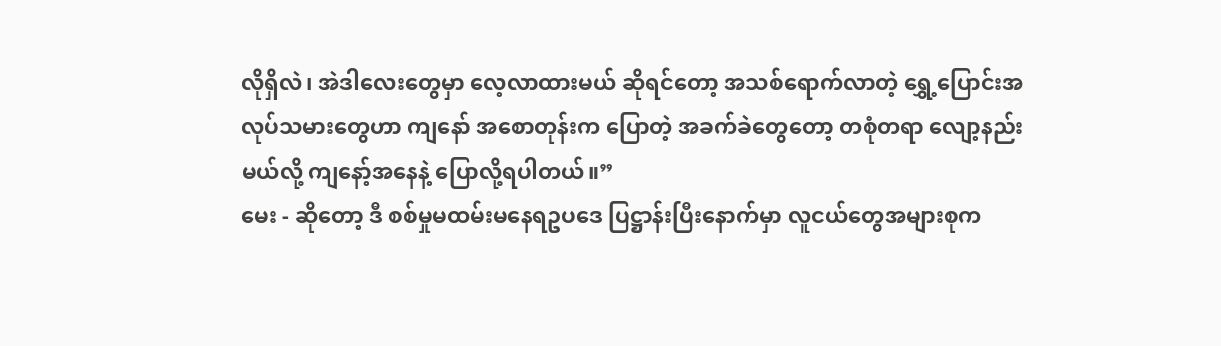လိုရှိလဲ၊ အဲဒါလေးတွေမှာ လေ့လာထားမယ် ဆိုရင်တော့ အသစ်ရောက်လာတဲ့ ရွှေ့ပြောင်းအလုပ်သမားတွေဟာ ကျနော် အစောတုန်းက ပြောတဲ့ အခက်ခဲတွေတော့ တစုံတရာ လျော့နည်းမယ်လို့ ကျနော့်အနေနဲ့ ပြောလို့ရပါတယ်။”
မေး - ဆိုတော့ ဒီ စစ်မှုမထမ်းမနေရဥပဒေ ပြဋ္ဌာန်းပြီးနောက်မှာ လူငယ်တွေအများစုက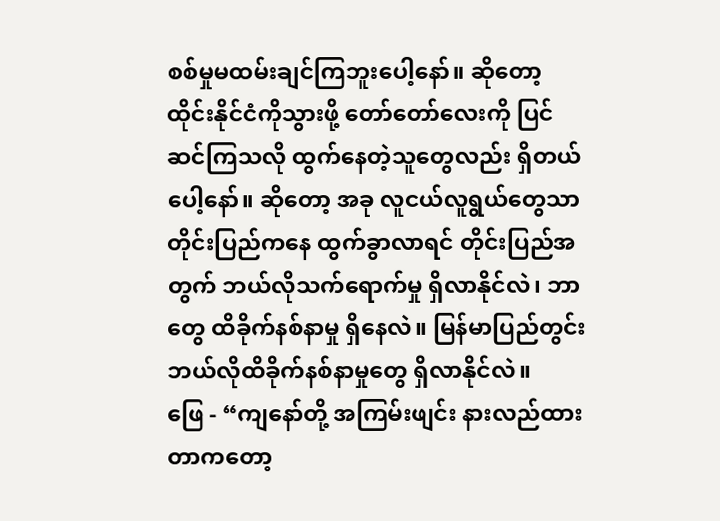စစ်မှုမထမ်းချင်ကြဘူးပေါ့နော်။ ဆိုတော့ ထိုင်းနိုင်ငံကိုသွားဖို့ တော်တော်လေးကို ပြင်ဆင်ကြသလို ထွက်နေတဲ့သူတွေလည်း ရှိတယ်ပေါ့နော်။ ဆိုတော့ အခု လူငယ်လူရွယ်တွေသာ တိုင်းပြည်ကနေ ထွက်ခွာလာရင် တိုင်းပြည်အတွက် ဘယ်လိုသက်ရောက်မှု ရှိလာနိုင်လဲ၊ ဘာတွေ ထိခိုက်နစ်နာမှု ရှိနေလဲ။ မြန်မာပြည်တွင်း ဘယ်လိုထိခိုက်နစ်နာမှုတွေ ရှိလာနိုင်လဲ။
ဖြေ - “ကျနော်တို့ အကြမ်းဖျင်း နားလည်ထားတာကတော့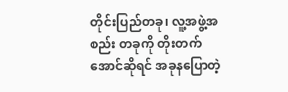တိုင်းပြည်တခု၊ လူ့အဖွဲ့အစည်း တခုကို တိုးတက်အောင်ဆိုရင် အခုနပြောတဲ့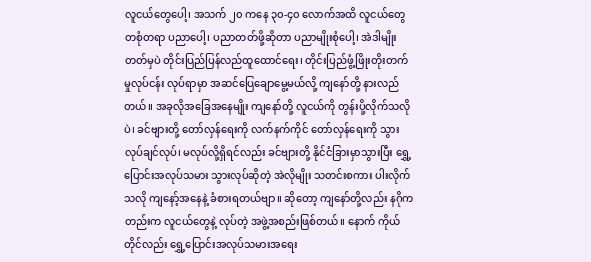လူငယ်တွေပေါ့၊ အသက် ၂၀ ကနေ ၃၀-၄၀ လောက်အထိ လူငယ်တွေ တစုံတရာ ပညာပေါ့၊ ပညာတတ်ဖို့ဆိုတာ ပညာမျိုးစုံပေါ့၊ အဲဒါမျိုးတတ်မှပဲ တိုင်းပြည်ပြန်လည်ထူထောင်ရေး၊ တိုင်းပြည်ဖွံ့ဖြိုးတိုးတက်မှုလုပ်ငန်း လုပ်ရာမှာ အဆင်ပြေချောမွေ့မယ်လို့ ကျနော်တို့ နားလည်တယ်။ အခုလိုအခြေအနေမျိုး ကျနော်တို့ လူငယ်ကို တွန်းပို့လိုက်သလိုပဲ၊ ခင်ဗျားတို့ တော်လှန်ရေးကို လက်နက်ကိုင် တော်လှန်ရေးကို သွားလုပ်ချင်လုပ်၊ မလုပ်လို့ရှိရင်လည်း ခင်ဗျားတို့ နိုင်ငံခြားမှာသွားပြီး ရွှေ့ပြောင်းအလုပ်သမား သွားလုပ်ဆိုတဲ့ အဲလိုမျိုး သတင်းစကား ပါးလိုက်သလို ကျနော့်အနေနဲ့ ခံစားရတယ်ဗျာ။ ဆိုတော့ ကျနော်တို့လည်း နဂိုကတည်းက လူငယ်တွေနဲ့ လုပ်တဲ့ အဖွဲ့အစည်းဖြစ်တယ်။ နောက် ကိုယ်တိုင်လည်း ရွှေ့ပြောင်းအလုပ်သမားအရေး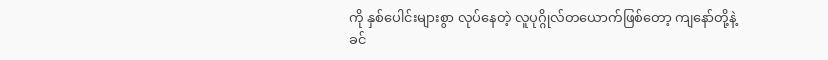ကို နှစ်ပေါင်းများစွာ လုပ်နေတဲ့ လူပုဂ္ဂိုလ်တယောက်ဖြစ်တော့ ကျနော်တို့နဲ့ ခင်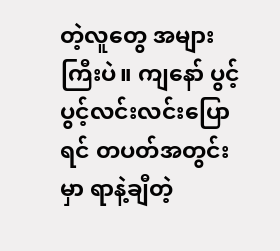တဲ့လူတွေ အများကြီးပဲ။ ကျနော် ပွင့်ပွင့်လင်းလင်းပြောရင် တပတ်အတွင်းမှာ ရာနဲ့ချီတဲ့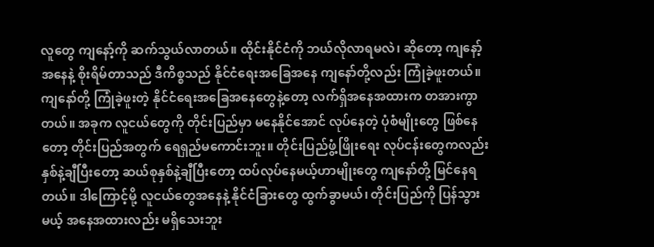လူတွေ ကျနော့်ကို ဆက်သွယ်လာတယ်။ ထိုင်းနိုင်ငံကို ဘယ်လိုလာရမလဲ၊ ဆိုတော့ ကျနော့်အနေနဲ့ စိုးရိမ်တာသည် ဒီကိစ္စသည် နိုင်ငံရေးအခြေအနေ ကျနော်တို့လည်း ကြုံခဲ့ဖူးတယ်။ ကျနော်တို့ ကြုံခဲ့ဖူးတဲ့ နိုင်ငံရေးအခြေအနေတွေနဲ့တော့ လက်ရှိအနေအထားက တအားကွာတယ်။ အခုက လူငယ်တွေကို တိုင်းပြည်မှာ မနေနိုင်အောင် လုပ်နေတဲ့ ပုံစံမျိုးတွေ ဖြစ်နေတော့ တိုင်းပြည်အတွက် ရေရှည်မကောင်းဘူး။ တိုင်းပြည်ဖွံ့ဖြိုးရေး လုပ်ငန်းတွေကလည်း နှစ်နဲ့ချီပြီးတော့ ဆယ်စုနှစ်နဲ့ချီပြီးတော့ ထပ်လုပ်နေမယ့်ဟာမျိုးတွေ ကျနော်တို့ မြင်နေရတယ်။ ဒါကြောင့်မို့ လူငယ်တွေအနေနဲ့ နိုင်ငံခြားတွေ ထွက်ခွာမယ်၊ တိုင်းပြည်ကို ပြန်သွားမယ့် အနေအထားလည်း မရှိသေးဘူး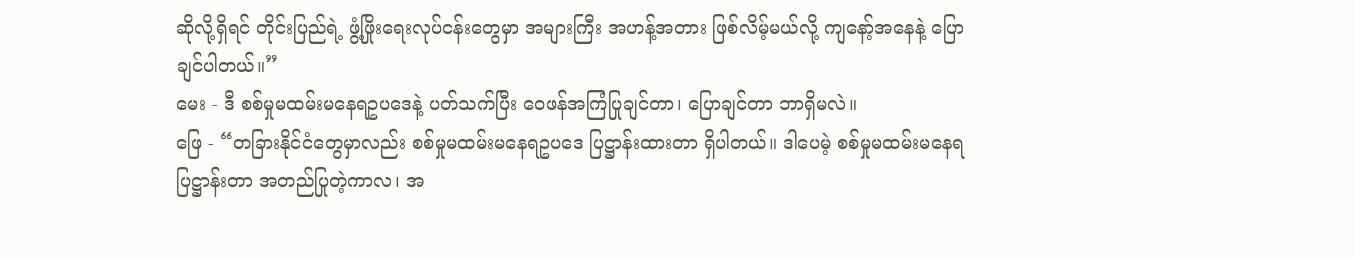ဆိုလို့ရှိရင် တိုင်းပြည်ရဲ့ ဖွံ့ဖြိုးရေးလုပ်ငန်းတွေမှာ အများကြီး အဟန့်အတား ဖြစ်လိမ့်မယ်လို့ ကျနော့်အနေနဲ့ ပြောချင်ပါတယ်။”
မေး - ဒီ စစ်မှုမထမ်းမနေရဥပဒေနဲ့ ပတ်သက်ပြီး ဝေဖန်အကြံပြုချင်တာ၊ ပြောချင်တာ ဘာရှိမလဲ။
ဖြေ - “တခြားနိုင်ငံတွေမှာလည်း စစ်မှုမထမ်းမနေရဥပဒေ ပြဋ္ဌာန်းထားတာ ရှိပါတယ်။ ဒါပေမဲ့ စစ်မှုမထမ်းမနေရ ပြဋ္ဌာန်းတာ အတည်ပြုတဲ့ကာလ၊ အ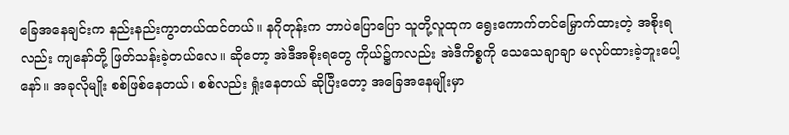ခြေအနေချင်းက နည်းနည်းကွာတယ်ထင်တယ်။ နဂိုတုန်းက ဘာပဲပြောပြော သူတို့လူထုက ရွေးကောက်တင်မြှောက်ထားတဲ့ အစိုးရလည်း ကျနော်တို့ ဖြတ်သန်းခဲ့တယ်လေ။ ဆိုတော့ အဲဒီအစိုးရတွေ ကိုယ်၌ကလည်း အဲဒီကိစ္စကို သေသေချာချာ မလုပ်ထားခဲ့ဘူးပေါ့နော်။ အခုလိုမျိုး စစ်ဖြစ်နေတယ်၊ စစ်လည်း ရှုံးနေတယ် ဆိုပြီးတော့ အခြေအနေမျိုးမှာ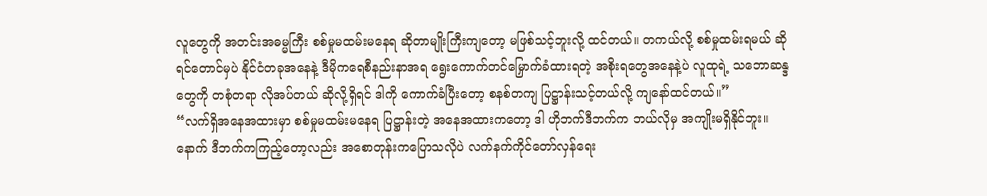လူတွေကို အတင်းအဓမ္မကြီး စစ်မှုမထမ်းမနေရ ဆိုတာမျိုးကြီးကျတော့ မဖြစ်သင့်ဘူးလို့ ထင်တယ်။ တကယ်လို့ စစ်မှုထမ်းရမယ် ဆိုရင်တောင်မှပဲ နိုင်ငံတခုအနေနဲ့ ဒီမိုကရေစီနည်းနာအရ ရွေးကောက်တင်မြှောက်ခံထားရတဲ့ အစိုးရတွေအနေနဲ့ပဲ လူထုရဲ့ သဘောဆန္ဒတွေကို တစုံတရာ လိုအပ်တယ် ဆိုလို့ရှိရင် ဒါကို ကောက်ခံပြီးတော့ စနစ်တကျ ပြဋ္ဌာန်းသင့်တယ်လို့ ကျနော်ထင်တယ်။”
“လက်ရှိအနေအထားမှာ စစ်မှုမထမ်းမနေရ ပြဋ္ဌာန်းတဲ့ အနေအထားကတော့ ဒါ ဟိုဘက်ဒီဘက်က ဘယ်လိုမှ အကျိုးမရှိနိုင်ဘူး။ နောက် ဒီဘက်ကကြည့်တော့လည်း အစောတုန်းကပြောသလိုပဲ လက်နက်ကိုင်တော်လှန်ရေး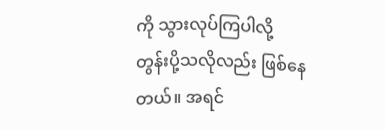ကို သွားလုပ်ကြပါလို့ တွန်းပို့သလိုလည်း ဖြစ်နေတယ်။ အရင်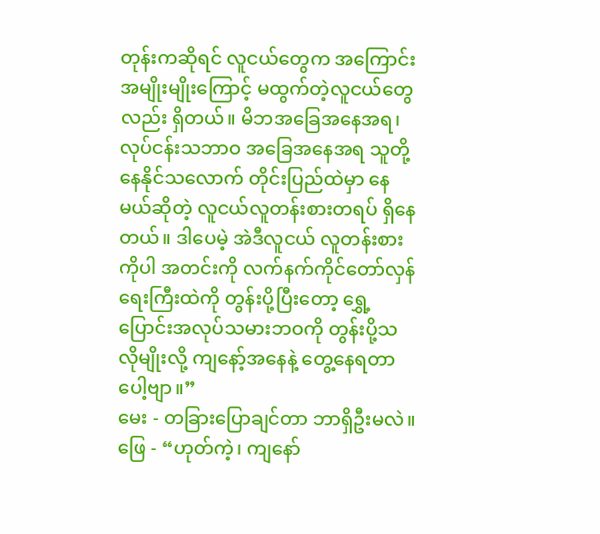တုန်းကဆိုရင် လူငယ်တွေက အကြောင်းအမျိုးမျိုးကြောင့် မထွက်တဲ့လူငယ်တွေလည်း ရှိတယ်။ မိဘအခြေအနေအရ၊ လုပ်ငန်းသဘာဝ အခြေအနေအရ သူတို့နေနိုင်သလောက် တိုင်းပြည်ထဲမှာ နေမယ်ဆိုတဲ့ လူငယ်လူတန်းစားတရပ် ရှိနေတယ်။ ဒါပေမဲ့ အဲဒီလူငယ် လူတန်းစားကိုပါ အတင်းကို လက်နက်ကိုင်တော်လှန်ရေးကြီးထဲကို တွန်းပို့ပြီးတော့ ရွှေ့ပြောင်းအလုပ်သမားဘဝကို တွန်းပို့သလိုမျိုးလို့ ကျနော့်အနေနဲ့ တွေ့နေရတာပေါ့ဗျာ။”
မေး - တခြားပြောချင်တာ ဘာရှိဦးမလဲ။
ဖြေ - “ဟုတ်ကဲ့၊ ကျနော်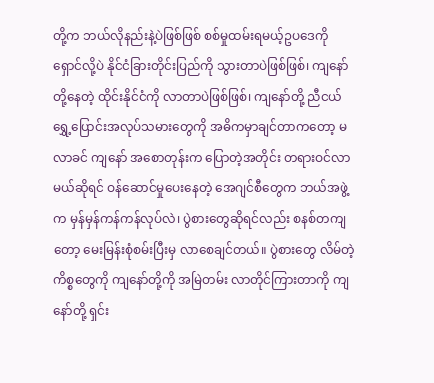တို့က ဘယ်လိုနည်းနဲ့ပဲဖြစ်ဖြစ် စစ်မှုထမ်းရမယ့်ဥပဒေကို ရှောင်လို့ပဲ နိုင်ငံခြားတိုင်းပြည်ကို သွားတာပဲဖြစ်ဖြစ်၊ ကျနော်တို့နေတဲ့ ထိုင်းနိုင်ငံကို လာတာပဲဖြစ်ဖြစ်၊ ကျနော်တို့ ညီငယ် ရွှေ့ပြောင်းအလုပ်သမားတွေကို အဓိကမှာချင်တာကတော့ မလာခင် ကျနော် အစောတုန်းက ပြောတဲ့အတိုင်း တရားဝင်လာမယ်ဆိုရင် ဝန်ဆောင်မှုပေးနေတဲ့ အေဂျင်စီတွေက ဘယ်အဖွဲ့က မှန်မှန်ကန်ကန်လုပ်လဲ၊ ပွဲစားတွေဆိုရင်လည်း စနစ်တကျတော့ မေးမြန်းစုံစမ်းပြီးမှ လာစေချင်တယ်။ ပွဲစားတွေ လိမ်တဲ့ကိစ္စတွေကို ကျနော်တို့ကို အမြဲတမ်း လာတိုင်ကြားတာကို ကျနော်တို့ ရှင်း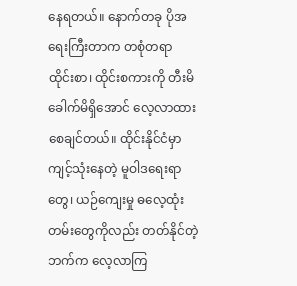နေရတယ်။ နောက်တခု ပိုအရေးကြီးတာက တစုံတရာ ထိုင်းစာ၊ ထိုင်းစကားကို တီးမိခေါက်မိရှိအောင် လေ့လာထားစေချင်တယ်။ ထိုင်းနိုင်ငံမှာ ကျင့်သုံးနေတဲ့ မူဝါဒရေးရာတွေ၊ ယဉ်ကျေးမှု ဓလေ့ထုံးတမ်းတွေကိုလည်း တတ်နိုင်တဲ့ဘက်က လေ့လာကြ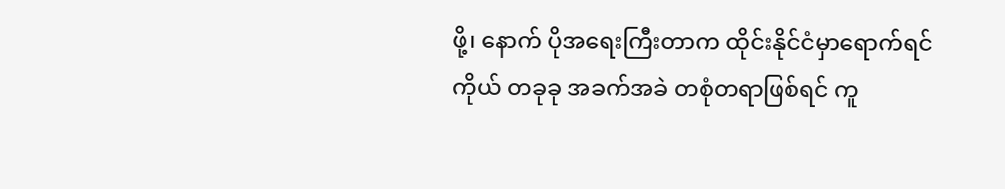ဖို့၊ နောက် ပိုအရေးကြီးတာက ထိုင်းနိုင်ငံမှာရောက်ရင် ကိုယ် တခုခု အခက်အခဲ တစုံတရာဖြစ်ရင် ကူ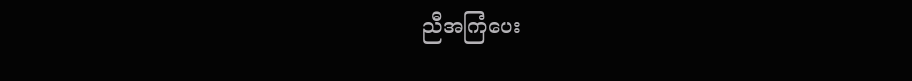ညီအကြံပေး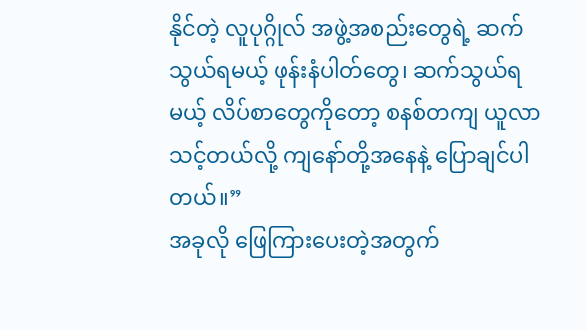နိုင်တဲ့ လူပုဂ္ဂိုလ် အဖွဲ့အစည်းတွေရဲ့ ဆက်သွယ်ရမယ့် ဖုန်းနံပါတ်တွေ၊ ဆက်သွယ်ရမယ့် လိပ်စာတွေကိုတော့ စနစ်တကျ ယူလာသင့်တယ်လို့ ကျနော်တို့အနေနဲ့ ပြောချင်ပါတယ်။”
အခုလို ဖြေကြားပေးတဲ့အတွက်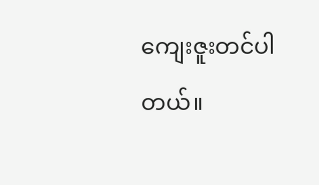ကျေးဇူးတင်ပါတယ်။